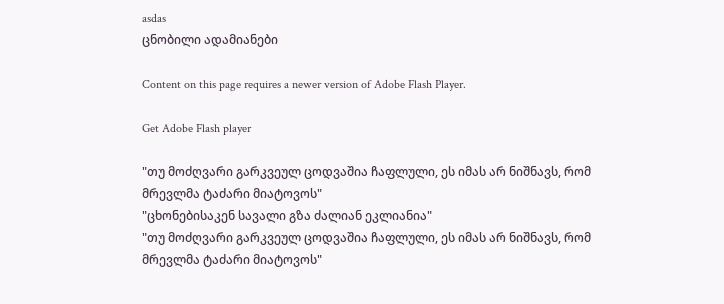asdas
ცნობილი ადამიანები

Content on this page requires a newer version of Adobe Flash Player.

Get Adobe Flash player

"თუ მოძღვარი გარკვეულ ცოდვაშია ჩაფლული, ეს იმას არ ნიშნავს, რომ მრევლმა ტაძარი მიატოვოს"
"ცხონებისაკენ სავალი გზა ძალიან ეკლიანია"
"თუ მოძღვარი გარკვეულ ცოდვაშია ჩაფლული, ეს იმას არ ნიშნავს, რომ მრევლმა ტაძარი მიატოვოს"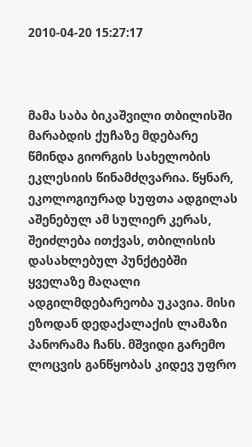2010-04-20 15:27:17



მამა საბა ბიკაშვილი თბილისში მარაბდის ქუჩაზე მდებარე წმინდა გიორგის სახელობის ეკლესიის წინამძღვარია. წყნარ, ეკოლოგიურად სუფთა ადგილას აშენებულ ამ სულიერ კერას, შეიძლება ითქვას, თბილისის დასახლებულ პუნქტებში ყველაზე მაღალი ადგილმდებარეობა უკავია. მისი ეზოდან დედაქალაქის ლამაზი პანორამა ჩანს. მშვიდი გარემო ლოცვის განწყობას კიდევ უფრო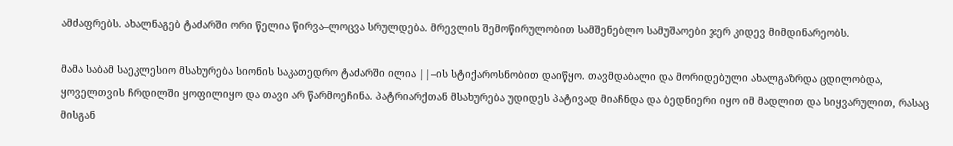ამძაფრებს. ახალნაგებ ტაძარში ორი წელია წირვა–ლოცვა სრულდება. მრევლის შემოწირულობით სამშენებლო სამუშაოები ჯერ კიდევ მიმდინარეობს.

მამა საბამ საეკლესიო მსახურება სიონის საკათედრო ტაძარში ილია ||–ის სტიქაროსნობით დაიწყო. თავმდაბალი და მორიდებული ახალგაზრდა ცდილობდა, ყოველთვის ჩრდილში ყოფილიყო და თავი არ წარმოეჩინა. პატრიარქთან მსახურება უდიდეს პატივად მიაჩნდა და ბედნიერი იყო იმ მადლით და სიყვარულით, რასაც მისგან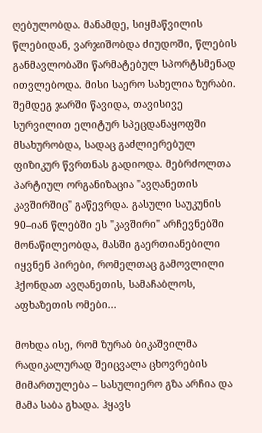ღებულობდა. მანამდე, სიყმაწვილის წლებიდან, ვარჯიშობდა ძიუდოში, წლების განმავლობაში წარმატებულ სპორტსმენად ითვლებოდა. მისი საერო სახელია ზურაბი. შემდეგ ჯარში წავიდა, თავისივე სურვილით ელიტურ სპეცდანაყოფში მსახურობდა, სადაც გაძლიერებულ ფიზიკურ წვრთნას გადიოდა. მებრძოლთა პარტიულ ორგანიზაცია "ავღანეთის კავშირშიც" გაწევრდა. გასული საუკუნის 90–იან წლებში ეს "კავშირი" არჩევნებში მონაწილეობდა, მასში გაერთიანებილი იყვნენ პირები, რომელთაც გამოვლილი ჰქონდათ ავღანეთის, სამაჩაბლოს, აფხაზეთის ომები...

მოხდა ისე, რომ ზურაბ ბიკაშვილმა რადიკალურად შეიცვალა ცხოვრების მიმართულება – სასულიერო გზა არჩია და მამა საბა გხადა. ჰყავს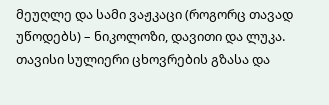მეუღლე და სამი ვაჟკაცი (როგორც თავად უწოდებს) – ნიკოლოზი, დავითი და ლუკა. თავისი სულიერი ცხოვრების გზასა და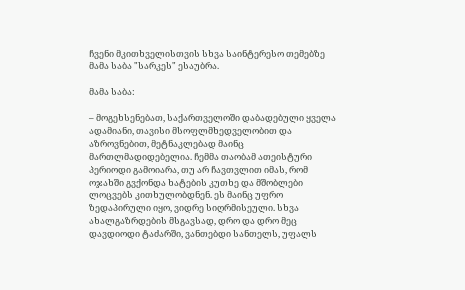ჩვენი მკითხველისთვის სხვა საინტერესო თემებზე მამა საბა "სარკეს" ესაუბრა.

მამა საბა:

– მოგეხსენებათ, საქართველოში დაბადებული ყველა ადამიანი, თავისი მსოფლმხედველობით და აზროვნებით, მეტნაკლებად მაინც მართლმადიდებელია. ჩემმა თაობამ ათეისტური პერიოდი გამოიარა, თუ არ ჩავთვლით იმას, რომ ოჯახში გვქონდა ხატების კუთხე და მშობლები ლოცვებს კითხულობდნენ. ეს მაინც უფრო ზედაპირული იყო, ვიდრე სიღრმისეული. სხვა ახალგაზრდების მსგავსად, დრო და დრო მეც დავდიოდი ტაძარში, ვანთებდი სანთელს, უფალს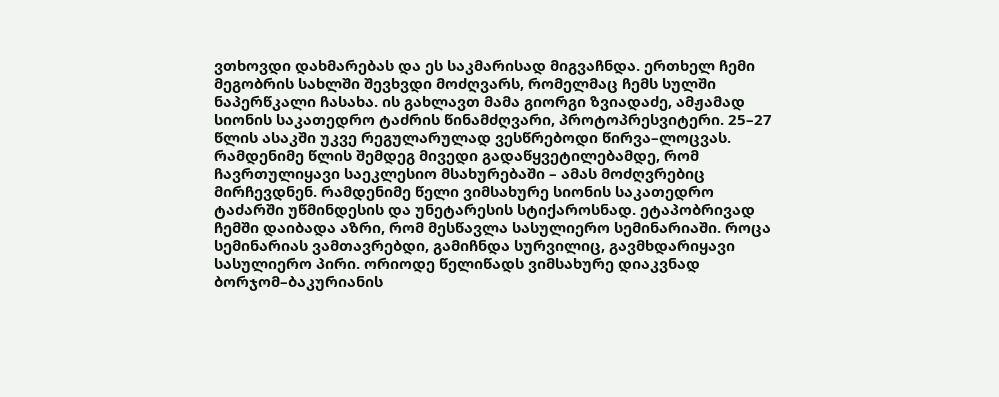ვთხოვდი დახმარებას და ეს საკმარისად მიგვაჩნდა. ერთხელ ჩემი მეგობრის სახლში შევხვდი მოძღვარს, რომელმაც ჩემს სულში ნაპერწკალი ჩასახა. ის გახლავთ მამა გიორგი ზვიადაძე, ამჟამად სიონის საკათედრო ტაძრის წინამძღვარი, პროტოპრესვიტერი. 25–27 წლის ასაკში უკვე რეგულარულად ვესწრებოდი წირვა–ლოცვას. რამდენიმე წლის შემდეგ მივედი გადაწყვეტილებამდე, რომ ჩავრთულიყავი საეკლესიო მსახურებაში – ამას მოძღვრებიც მირჩევდნენ. რამდენიმე წელი ვიმსახურე სიონის საკათედრო ტაძარში უწმინდესის და უნეტარესის სტიქაროსნად. ეტაპობრივად ჩემში დაიბადა აზრი, რომ მესწავლა სასულიერო სემინარიაში. როცა სემინარიას ვამთავრებდი, გამიჩნდა სურვილიც, გავმხდარიყავი სასულიერო პირი. ორიოდე წელიწადს ვიმსახურე დიაკვნად ბორჯომ–ბაკურიანის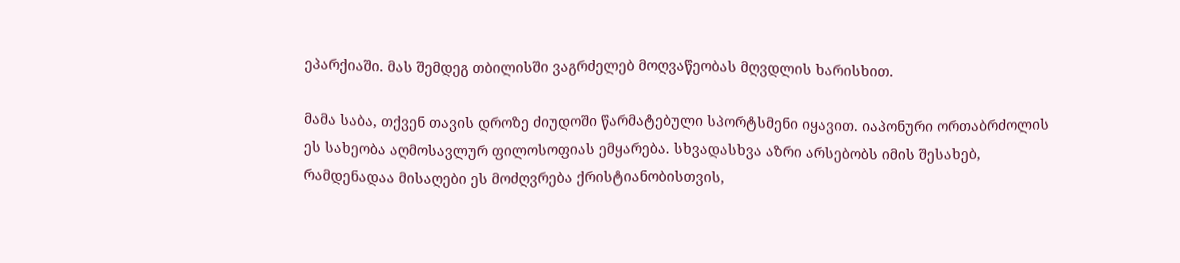ეპარქიაში. მას შემდეგ თბილისში ვაგრძელებ მოღვაწეობას მღვდლის ხარისხით.

მამა საბა, თქვენ თავის დროზე ძიუდოში წარმატებული სპორტსმენი იყავით. იაპონური ორთაბრძოლის ეს სახეობა აღმოსავლურ ფილოსოფიას ემყარება. სხვადასხვა აზრი არსებობს იმის შესახებ, რამდენადაა მისაღები ეს მოძღვრება ქრისტიანობისთვის,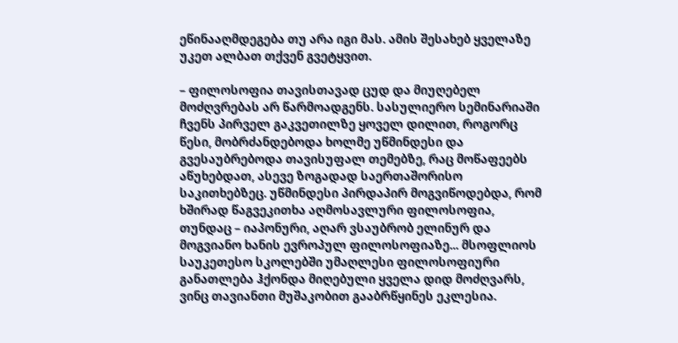ეწინააღმდეგება თუ არა იგი მას. ამის შესახებ ყველაზე უკეთ ალბათ თქვენ გვეტყვით.

– ფილოსოფია თავისთავად ცუდ და მიუღებელ მოძღვრებას არ წარმოადგენს. სასულიერო სემინარიაში ჩვენს პირველ გაკვეთილზე ყოველ დილით, როგორც წესი, მობრძანდებოდა ხოლმე უწმინდესი და გვესაუბრებოდა თავისუფალ თემებზე, რაც მოწაფეებს აწუხებდათ, ასევე ზოგადად საერთაშორისო საკითხებზეც. უწმინდესი პირდაპირ მოგვიწოდებდა, რომ ხშირად წაგვეკითხა აღმოსავლური ფილოსოფია, თუნდაც – იაპონური, აღარ ვსაუბრობ ელინურ და მოგვიანო ხანის ევროპულ ფილოსოფიაზე... მსოფლიოს საუკეთესო სკოლებში უმაღლესი ფილოსოფიური განათლება ჰქონდა მიღებული ყველა დიდ მოძღვარს, ვინც თავიანთი მუშაკობით გააბრწყინეს ეკლესია.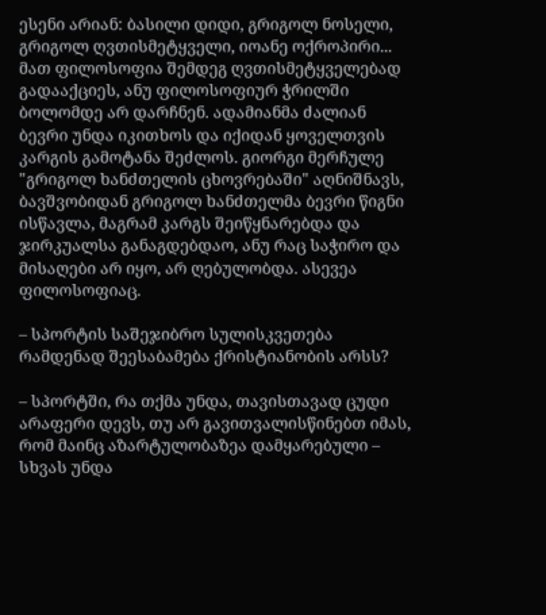ესენი არიან: ბასილი დიდი, გრიგოლ ნოსელი, გრიგოლ ღვთისმეტყველი, იოანე ოქროპირი... მათ ფილოსოფია შემდეგ ღვთისმეტყველებად გადააქციეს, ანუ ფილოსოფიურ ჭრილში ბოლომდე არ დარჩნენ. ადამიანმა ძალიან ბევრი უნდა იკითხოს და იქიდან ყოველთვის კარგის გამოტანა შეძლოს. გიორგი მერჩულე "გრიგოლ ხანძთელის ცხოვრებაში" აღნიშნავს, ბავშვობიდან გრიგოლ ხანძთელმა ბევრი წიგნი ისწავლა, მაგრამ კარგს შეიწყნარებდა და ჯირკუალსა განაგდებდაო, ანუ რაც საჭირო და მისაღები არ იყო, არ ღებულობდა. ასევეა ფილოსოფიაც.

– სპორტის საშეჯიბრო სულისკვეთება რამდენად შეესაბამება ქრისტიანობის არსს?

– სპორტში, რა თქმა უნდა, თავისთავად ცუდი არაფერი დევს, თუ არ გავითვალისწინებთ იმას, რომ მაინც აზარტულობაზეა დამყარებული – სხვას უნდა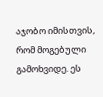აჯობო იმისთვის, რომ მოგებული გამოხვიდე. ეს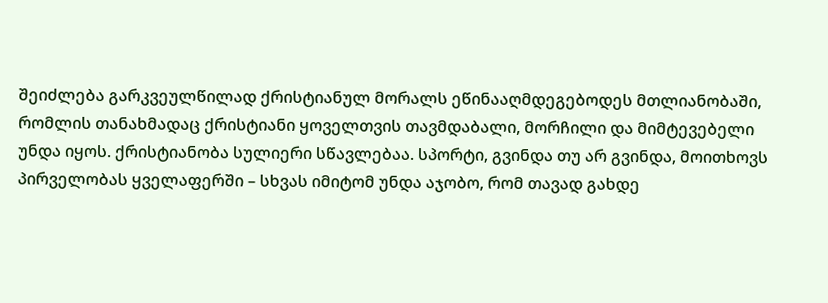შეიძლება გარკვეულწილად ქრისტიანულ მორალს ეწინააღმდეგებოდეს მთლიანობაში, რომლის თანახმადაც ქრისტიანი ყოველთვის თავმდაბალი, მორჩილი და მიმტევებელი უნდა იყოს. ქრისტიანობა სულიერი სწავლებაა. სპორტი, გვინდა თუ არ გვინდა, მოითხოვს პირველობას ყველაფერში – სხვას იმიტომ უნდა აჯობო, რომ თავად გახდე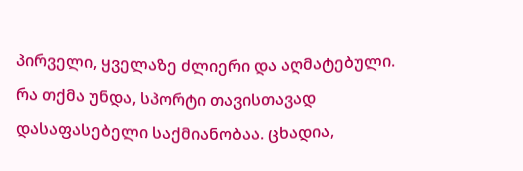პირველი, ყველაზე ძლიერი და აღმატებული. რა თქმა უნდა, სპორტი თავისთავად დასაფასებელი საქმიანობაა. ცხადია,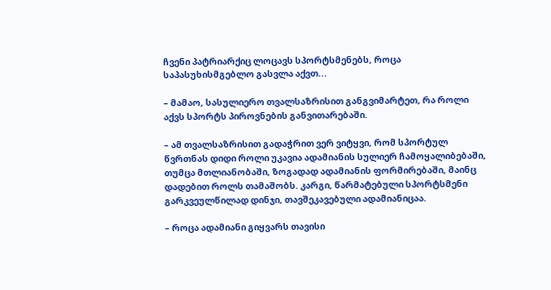ჩვენი პატრიარქიც ლოცავს სპორტსმენებს, როცა საპასუხისმგებლო გასვლა აქვთ...

– მამაო, სასულიერო თვალსაზრისით განგვიმარტეთ, რა როლი აქვს სპორტს პიროვნების განვითარებაში.

– ამ თვალსაზრისით გადაჭრით ვერ ვიტყვი, რომ სპორტულ წვრთნას დიდი როლი უკავია ადამიანის სულიერ ჩამოყალიბებაში, თუმცა მთლიანობაში, ზოგადად ადამიანის ფორმირებაში, მაინც დადებით როლს თამაშობს. კარგი, წარმატებული სპორტსმენი გარკვეულწილად დინჯი, თავშეკავებული ადამიანიცაა.

– როცა ადამიანი გიყვარს თავისი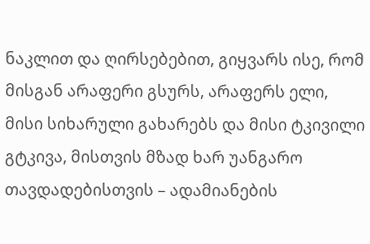ნაკლით და ღირსებებით, გიყვარს ისე, რომ მისგან არაფერი გსურს, არაფერს ელი, მისი სიხარული გახარებს და მისი ტკივილი გტკივა, მისთვის მზად ხარ უანგარო თავდადებისთვის – ადამიანების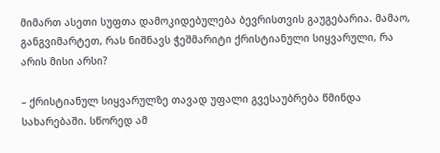მიმართ ასეთი სუფთა დამოკიდებულება ბევრისთვის გაუგებარია. მამაო, განგვიმარტეთ, რას ნიშნავს ჭეშმარიტი ქრისტიანული სიყვარული, რა არის მისი არსი?

– ქრისტიანულ სიყვარულზე თავად უფალი გვესაუბრება წმინდა სახარებაში. სწორედ ამ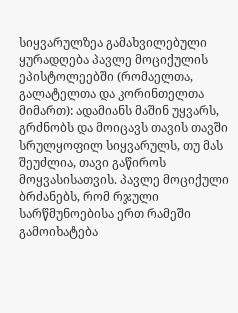სიყვარულზეა გამახვილებული ყურადღება პავლე მოციქულის ეპისტოლეებში (რომაელთა, გალატელთა და კორინთელთა მიმართ): ადამიანს მაშინ უყვარს, გრძნობს და მოიცავს თავის თავში სრულყოფილ სიყვარულს, თუ მას შეუძლია, თავი გაწიროს მოყვასისათვის. პავლე მოციქული ბრძანებს, რომ რჯული სარწმუნოებისა ერთ რამეში გამოიხატება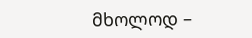მხოლოდ –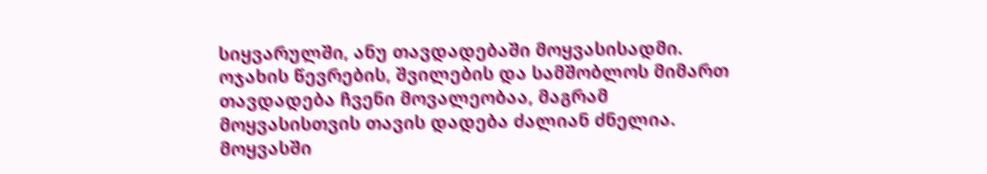სიყვარულში, ანუ თავდადებაში მოყვასისადმი. ოჯახის წევრების, შვილების და სამშობლოს მიმართ თავდადება ჩვენი მოვალეობაა, მაგრამ მოყვასისთვის თავის დადება ძალიან ძნელია. მოყვასში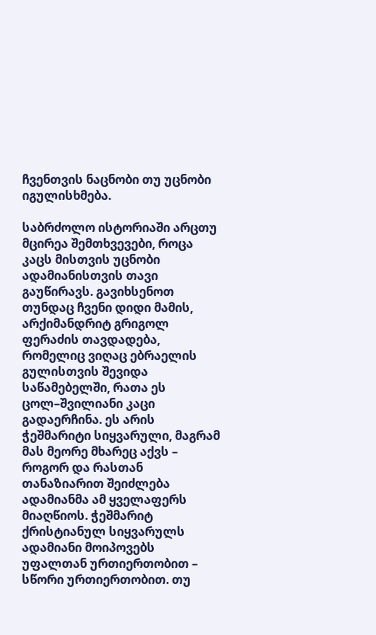ჩვენთვის ნაცნობი თუ უცნობი იგულისხმება.

საბრძოლო ისტორიაში არცთუ მცირეა შემთხვევები, როცა კაცს მისთვის უცნობი ადამიანისთვის თავი გაუწირავს. გავიხსენოთ თუნდაც ჩვენი დიდი მამის, არქიმანდრიტ გრიგოლ ფერაძის თავდადება, რომელიც ვიღაც ებრაელის გულისთვის შევიდა საწამებელში, რათა ეს ცოლ–შვილიანი კაცი გადაერჩინა. ეს არის ჭეშმარიტი სიყვარული, მაგრამ მას მეორე მხარეც აქვს – როგორ და რასთან თანაზიარით შეიძლება ადამიანმა ამ ყველაფერს მიაღწიოს. ჭეშმარიტ ქრისტიანულ სიყვარულს ადამიანი მოიპოვებს უფალთან ურთიერთობით – სწორი ურთიერთობით. თუ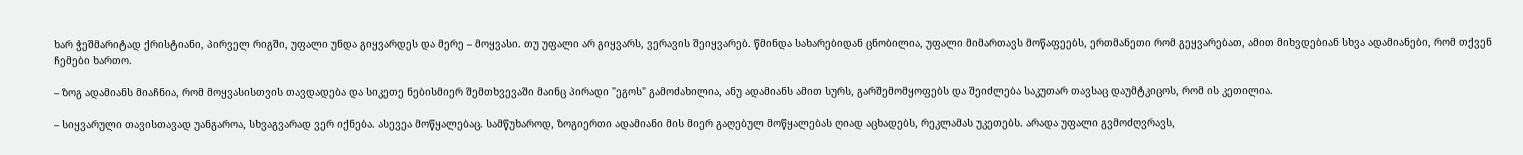ხარ ჭეშმარიტად ქრისტიანი, პირველ რიგში, უფალი უნდა გიყვარდეს და მერე – მოყვასი. თუ უფალი არ გიყვარს, ვერავის შეიყვარებ. წმინდა სახარებიდან ცნობილია, უფალი მიმართავს მოწაფეებს, ერთმანეთი რომ გეყვარებათ, ამით მიხვდებიან სხვა ადამიანები, რომ თქვენ ჩემები ხართო.

– ზოგ ადამიანს მიაჩნია, რომ მოყვასისთვის თავდადება და სიკეთე ნებისმიერ შემთხვევაში მაინც პირადი "ეგოს" გამოძახილია, ანუ ადამიანს ამით სურს, გარშემომყოფებს და შეიძლება საკუთარ თავსაც დაუმტკიცოს, რომ ის კეთილია.

– სიყვარული თავისთავად უანგაროა, სხვაგვარად ვერ იქნება. ასევეა მოწყალებაც. სამწუხაროდ, ზოგიერთი ადამიანი მის მიერ გაღებულ მოწყალებას ღიად აცხადებს, რეკლამას უკეთებს. არადა უფალი გვმოძღვრავს,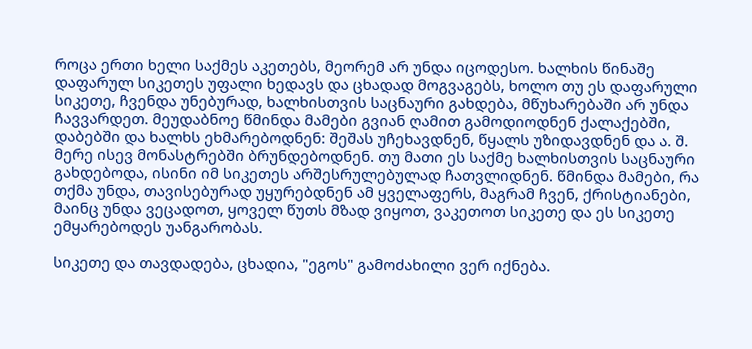როცა ერთი ხელი საქმეს აკეთებს, მეორემ არ უნდა იცოდესო. ხალხის წინაშე დაფარულ სიკეთეს უფალი ხედავს და ცხადად მოგვაგებს, ხოლო თუ ეს დაფარული სიკეთე, ჩვენდა უნებურად, ხალხისთვის საცნაური გახდება, მწუხარებაში არ უნდა ჩავვარდეთ. მეუდაბნოე წმინდა მამები გვიან ღამით გამოდიოდნენ ქალაქებში, დაბებში და ხალხს ეხმარებოდნენ: შეშას უჩეხავდნენ, წყალს უზიდავდნენ და ა. შ. მერე ისევ მონასტრებში ბრუნდებოდნენ. თუ მათი ეს საქმე ხალხისთვის საცნაური გახდებოდა, ისინი იმ სიკეთეს არშესრულებულად ჩათვლიდნენ. წმინდა მამები, რა თქმა უნდა, თავისებურად უყურებდნენ ამ ყველაფერს, მაგრამ ჩვენ, ქრისტიანები, მაინც უნდა ვეცადოთ, ყოველ წუთს მზად ვიყოთ, ვაკეთოთ სიკეთე და ეს სიკეთე ემყარებოდეს უანგარობას.

სიკეთე და თავდადება, ცხადია, "ეგოს" გამოძახილი ვერ იქნება.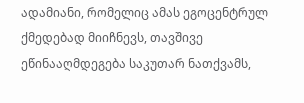ადამიანი, რომელიც ამას ეგოცენტრულ ქმედებად მიიჩნევს, თავშივე ეწინააღმდეგება საკუთარ ნათქვამს,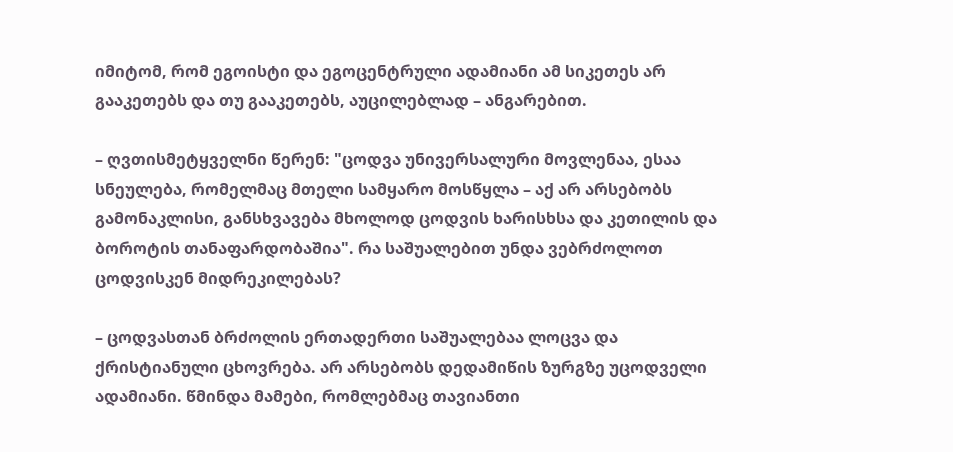იმიტომ, რომ ეგოისტი და ეგოცენტრული ადამიანი ამ სიკეთეს არ გააკეთებს და თუ გააკეთებს, აუცილებლად – ანგარებით.

– ღვთისმეტყველნი წერენ: "ცოდვა უნივერსალური მოვლენაა, ესაა სნეულება, რომელმაც მთელი სამყარო მოსწყლა – აქ არ არსებობს გამონაკლისი, განსხვავება მხოლოდ ცოდვის ხარისხსა და კეთილის და ბოროტის თანაფარდობაშია". რა საშუალებით უნდა ვებრძოლოთ ცოდვისკენ მიდრეკილებას?

– ცოდვასთან ბრძოლის ერთადერთი საშუალებაა ლოცვა და ქრისტიანული ცხოვრება. არ არსებობს დედამიწის ზურგზე უცოდველი ადამიანი. წმინდა მამები, რომლებმაც თავიანთი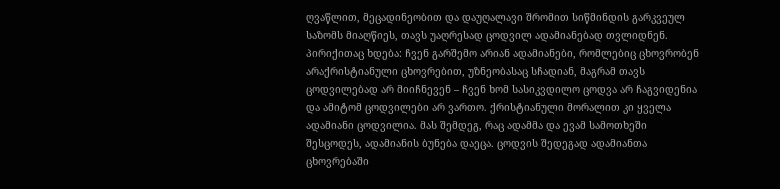ღვაწლით, მეცადინეობით და დაუღალავი შრომით სიწმინდის გარკვეულ საზომს მიაღწიეს, თავს უაღრესად ცოდვილ ადამიანებად თვლიდნენ. პირიქითაც ხდება: ჩვენ გარშემო არიან ადამიანები, რომლებიც ცხოვრობენ არაქრისტიანული ცხოვრებით, უზნეობასაც სჩადიან, მაგრამ თავს ცოდვილებად არ მიიჩნევენ – ჩვენ ხომ სასიკვდილო ცოდვა არ ჩაგვიდენია და ამიტომ ცოდვილები არ ვართო. ქრისტიანული მორალით კი ყველა ადამიანი ცოდვილია. მას შემდეგ, რაც ადამმა და ევამ სამოთხეში შესცოდეს, ადამიანის ბუნება დაეცა. ცოდვის შედეგად ადამიანთა ცხოვრებაში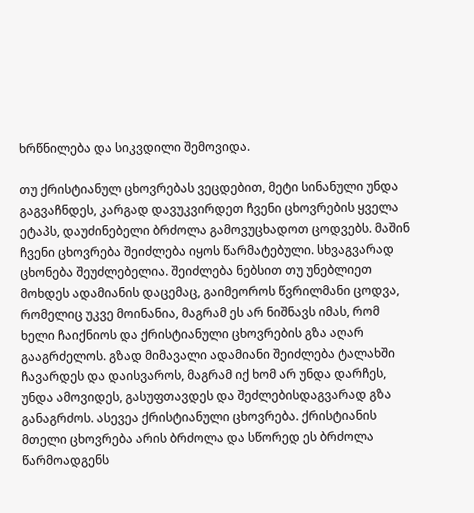ხრწნილება და სიკვდილი შემოვიდა.

თუ ქრისტიანულ ცხოვრებას ვეცდებით, მეტი სინანული უნდა გაგვაჩნდეს, კარგად დავუკვირდეთ ჩვენი ცხოვრების ყველა ეტაპს, დაუძინებელი ბრძოლა გამოვუცხადოთ ცოდვებს. მაშინ ჩვენი ცხოვრება შეიძლება იყოს წარმატებული. სხვაგვარად ცხონება შეუძლებელია. შეიძლება ნებსით თუ უნებლიეთ მოხდეს ადამიანის დაცემაც, გაიმეოროს წვრილმანი ცოდვა, რომელიც უკვე მოინანია, მაგრამ ეს არ ნიშნავს იმას, რომ ხელი ჩაიქნიოს და ქრისტიანული ცხოვრების გზა აღარ გააგრძელოს. გზად მიმავალი ადამიანი შეიძლება ტალახში ჩავარდეს და დაისვაროს, მაგრამ იქ ხომ არ უნდა დარჩეს, უნდა ამოვიდეს, გასუფთავდეს და შეძლებისდაგვარად გზა განაგრძოს. ასევეა ქრისტიანული ცხოვრება. ქრისტიანის მთელი ცხოვრება არის ბრძოლა და სწორედ ეს ბრძოლა წარმოადგენს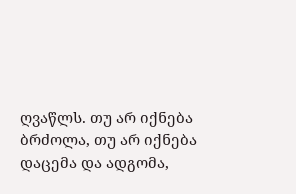ღვაწლს. თუ არ იქნება ბრძოლა, თუ არ იქნება დაცემა და ადგომა,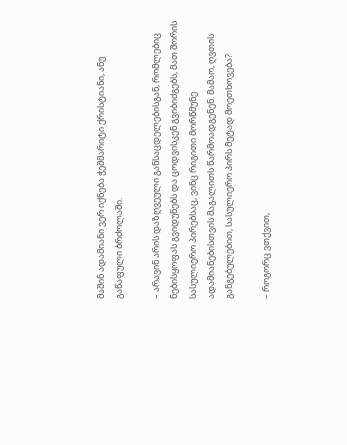მაშინ ადამიანი ვერ იქნება ჭეშმარიტი ქრისტიანი, ანუ გაწაფული ბრძოლაში.

– არავინ არის დაზღვეული განსაცდელებისგან, რომლებიც ნებისყოფას გვიდუნებს და ცოდვისკენ გვიბიძგებს, მათ შორის სასულიერო პირებსაც, ვინც რიგითი მორწმუნე ადამიანებისთვის მაგალითს წარმოადგენენ. მამაო, ღვთის განგებულებით, სასულიერო პირს მეტად მოეთხოვება?

– როგორც ვთქვით,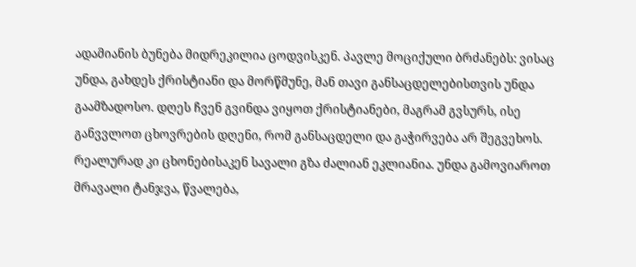ადამიანის ბუნება მიდრეკილია ცოდვისკენ. პავლე მოციქული ბრძანებს: ვისაც უნდა, გახდეს ქრისტიანი და მორწმუნე, მან თავი განსაცდელებისთვის უნდა გაამზადოსო. დღეს ჩვენ გვინდა ვიყოთ ქრისტიანები, მაგრამ გვსურს, ისე განვვლოთ ცხოვრების დღენი, რომ განსაცდელი და გაჭირვება არ შეგვეხოს. რეალურად კი ცხონებისაკენ სავალი გზა ძალიან ეკლიანია. უნდა გამოვიაროთ მრავალი ტანჯვა, წვალება,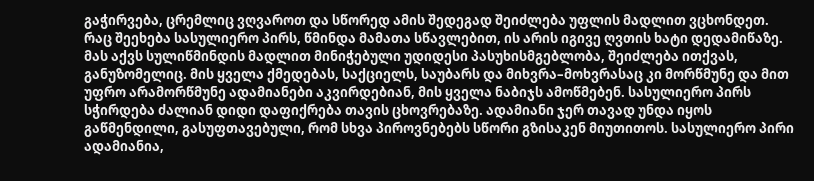გაჭირვება, ცრემლიც ვღვაროთ და სწორედ ამის შედეგად შეიძლება უფლის მადლით ვცხონდეთ. რაც შეეხება სასულიერო პირს, წმინდა მამათა სწავლებით, ის არის იგივე ღვთის ხატი დედამიწაზე. მას აქვს სულიწმინდის მადლით მინიჭებული უდიდესი პასუხისმგებლობა, შეიძლება ითქვას, განუზომელიც. მის ყველა ქმედებას, საქციელს, საუბარს და მიხვრა–მოხვრასაც კი მორწმუნე და მით უფრო არამორწმუნე ადამიანები აკვირდებიან, მის ყველა ნაბიჯს ამოწმებენ. სასულიერო პირს სჭირდება ძალიან დიდი დაფიქრება თავის ცხოვრებაზე. ადამიანი ჯერ თავად უნდა იყოს გაწმენდილი, გასუფთავებული, რომ სხვა პიროვნებებს სწორი გზისაკენ მიუთითოს. სასულიერო პირი ადამიანია,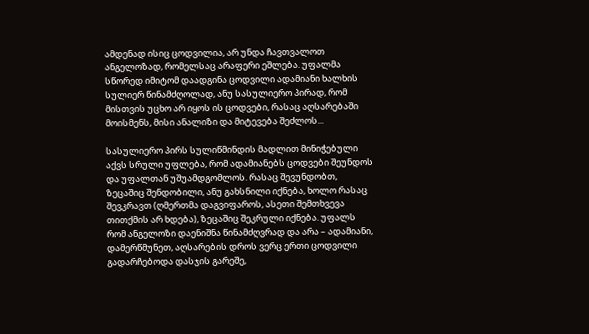ამდენად ისიც ცოდვილია, არ უნდა ჩავთვალოთ ანგელოზად, რომელსაც არაფერი ეშლება. უფალმა სწორედ იმიტომ დაადგინა ცოდვილი ადამიანი ხალხის სულიერ წინამძღოლად, ანუ სასულიერო პირად, რომ მისთვის უცხო არ იყოს ის ცოდვები, რასაც აღსარებაში მოისმენს, მისი ანალიზი და მიტევება შეძლოს...

სასულიერო პირს სულიწმინდის მადლით მინიჭებული აქვს სრული უფლება, რომ ადამიანებს ცოდვები შეუნდოს და უფალთან უშუამდგომლოს. რასაც შევუნდობთ, ზეცაშიც შენდობილი, ანუ გახსნილი იქნება, ხოლო რასაც შევკრავთ (ღმერთმა დაგვიფაროს, ასეთი შემთხვევა თითქმის არ ხდება), ზეცაშიც შეკრული იქნება. უფალს რომ ანგელოზი დაენიშნა წინამძღვრად და არა – ადამიანი, დამერწმუნეთ, აღსარების დროს ვერც ერთი ცოდვილი გადარჩებოდა დასჯის გარეშე,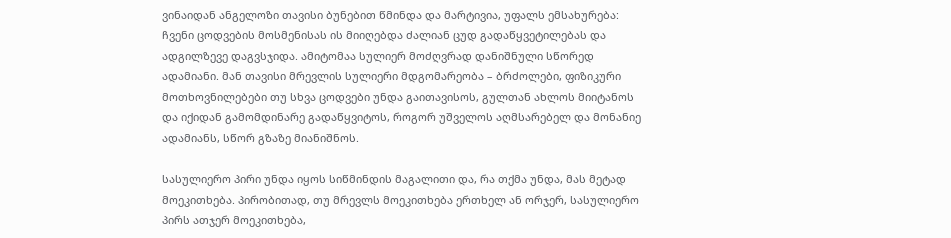ვინაიდან ანგელოზი თავისი ბუნებით წმინდა და მარტივია, უფალს ემსახურება: ჩვენი ცოდვების მოსმენისას ის მიიღებდა ძალიან ცუდ გადაწყვეტილებას და ადგილზევე დაგვსჯიდა. ამიტომაა სულიერ მოძღვრად დანიშნული სწორედ ადამიანი. მან თავისი მრევლის სულიერი მდგომარეობა – ბრძოლები, ფიზიკური მოთხოვნილებები თუ სხვა ცოდვები უნდა გაითავისოს, გულთან ახლოს მიიტანოს და იქიდან გამომდინარე გადაწყვიტოს, როგორ უშველოს აღმსარებელ და მონანიე ადამიანს, სწორ გზაზე მიანიშნოს.

სასულიერო პირი უნდა იყოს სიწმინდის მაგალითი და, რა თქმა უნდა, მას მეტად მოეკითხება. პირობითად, თუ მრევლს მოეკითხება ერთხელ ან ორჯერ, სასულიერო პირს ათჯერ მოეკითხება,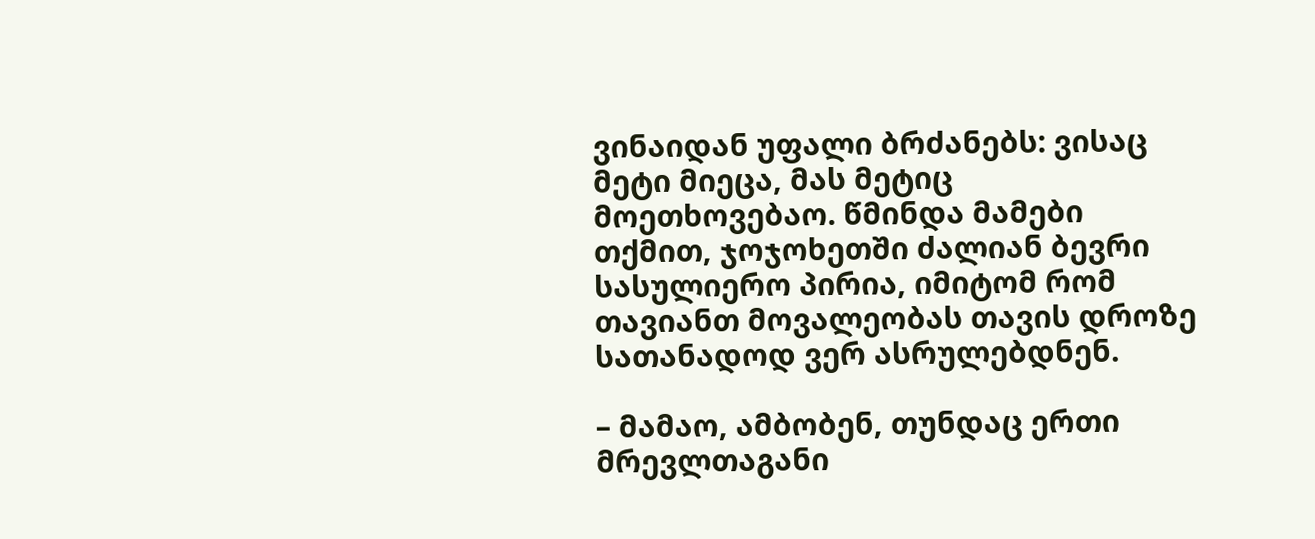ვინაიდან უფალი ბრძანებს: ვისაც მეტი მიეცა, მას მეტიც მოეთხოვებაო. წმინდა მამები თქმით, ჯოჯოხეთში ძალიან ბევრი სასულიერო პირია, იმიტომ რომ თავიანთ მოვალეობას თავის დროზე სათანადოდ ვერ ასრულებდნენ.

– მამაო, ამბობენ, თუნდაც ერთი მრევლთაგანი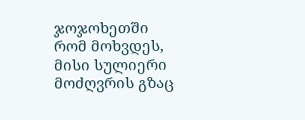ჯოჯოხეთში რომ მოხვდეს, მისი სულიერი მოძღვრის გზაც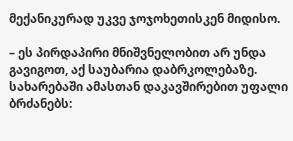მექანიკურად უკვე ჯოჯოხეთისკენ მიდისო.

– ეს პირდაპირი მნიშვნელობით არ უნდა გავიგოთ, აქ საუბარია დაბრკოლებაზე. სახარებაში ამასთან დაკავშირებით უფალი ბრძანებს: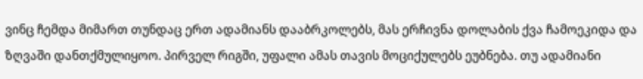ვინც ჩემდა მიმართ თუნდაც ერთ ადამიანს დააბრკოლებს, მას ერჩივნა დოლაბის ქვა ჩამოეკიდა და ზღვაში დანთქმულიყოო. პირველ რიგში, უფალი ამას თავის მოციქულებს ეუბნება. თუ ადამიანი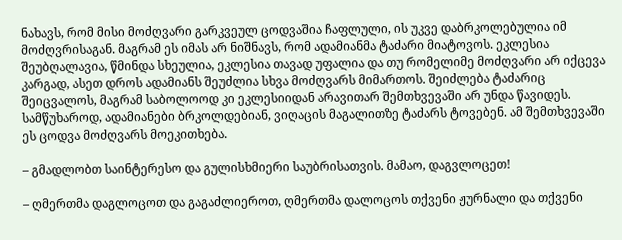ნახავს, რომ მისი მოძღვარი გარკვეულ ცოდვაშია ჩაფლული, ის უკვე დაბრკოლებულია იმ მოძღვრისაგან. მაგრამ ეს იმას არ ნიშნავს, რომ ადამიანმა ტაძარი მიატოვოს. ეკლესია შეუბღალავია, წმინდა სხეულია, ეკლესია თავად უფალია და თუ რომელიმე მოძღვარი არ იქცევა კარგად, ასეთ დროს ადამიანს შეუძლია სხვა მოძღვარს მიმართოს. შეიძლება ტაძარიც შეიცვალოს, მაგრამ საბოლოოდ კი ეკლესიიდან არავითარ შემთხვევაში არ უნდა წავიდეს. სამწუხაროდ, ადამიანები ბრკოლდებიან, ვიღაცის მაგალითზე ტაძარს ტოვებენ. ამ შემთხვევაში ეს ცოდვა მოძღვარს მოეკითხება.

– გმადლობთ საინტერესო და გულისხმიერი საუბრისათვის. მამაო, დაგვლოცეთ!

– ღმერთმა დაგლოცოთ და გაგაძლიეროთ, ღმერთმა დალოცოს თქვენი ჟურნალი და თქვენი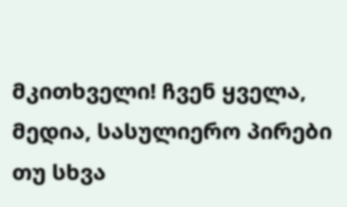მკითხველი! ჩვენ ყველა, მედია, სასულიერო პირები თუ სხვა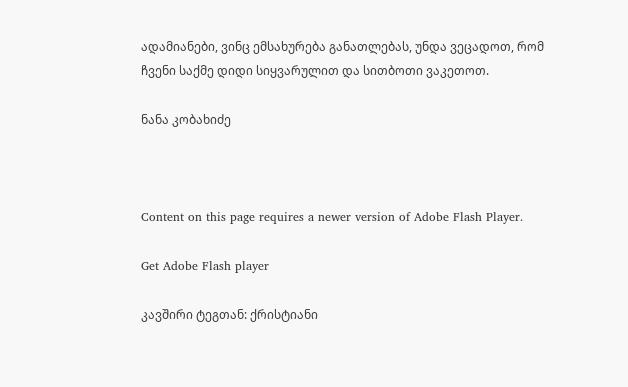ადამიანები, ვინც ემსახურება განათლებას, უნდა ვეცადოთ, რომ ჩვენი საქმე დიდი სიყვარულით და სითბოთი ვაკეთოთ.

ნანა კობახიძე



Content on this page requires a newer version of Adobe Flash Player.

Get Adobe Flash player

კავშირი ტეგთან: ქრისტიანი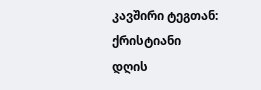კავშირი ტეგთან: ქრისტიანი
დღის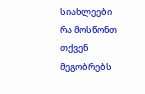სიახლეები
რა მოსწონთ თქვენ მეგობრებს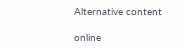Alternative content

online